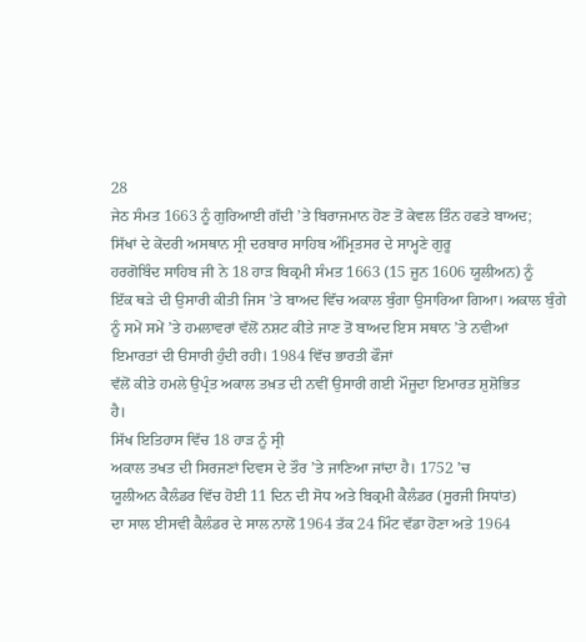28
ਜੇਠ ਸੰਮਤ 1663 ਨੂੰ ਗੁਰਿਆਈ ਗੱਦੀ ’ਤੇ ਬਿਰਾਜਮਾਨ ਹੋਣ ਤੋਂ ਕੇਵਲ ਤਿੰਨ ਹਫਤੇ ਬਾਅਦ;
ਸਿੱਖਾਂ ਦੇ ਕੇਂਦਰੀ ਅਸਥਾਨ ਸ੍ਰੀ ਦਰਬਾਰ ਸਾਹਿਬ ਅੰਮ੍ਰਿਤਸਰ ਦੇ ਸਾਮ੍ਹਣੇ ਗੁਰੂ
ਹਰਗੋਬਿੰਦ ਸਾਹਿਬ ਜੀ ਨੇ 18 ਹਾੜ ਬਿਕ੍ਰਮੀ ਸੰਮਤ 1663 (15 ਜੂਨ 1606 ਯੂਲੀਅਨ) ਨੂੰ
ਇੱਕ ਥੜੇ ਦੀ ਉਸਾਰੀ ਕੀਤੀ ਜਿਸ ’ਤੇ ਬਾਅਦ ਵਿੱਚ ਅਕਾਲ ਬੁੰਗਾ ਉਸਾਰਿਆ ਗਿਆ। ਅਕਾਲ ਬੁੰਗੇ
ਨੂੰ ਸਮੇਂ ਸਮੇਂ ’ਤੇ ਹਮਲਾਵਰਾਂ ਵੱਲੋਂ ਨਸ਼ਟ ਕੀਤੇ ਜਾਣ ਤੋਂ ਬਾਅਦ ਇਸ ਸਥਾਨ ’ਤੇ ਨਵੀਆਂ
ਇਮਾਰਤਾਂ ਦੀ ੳਸਾਰੀ ਹੁੰਦੀ ਰਹੀ। 1984 ਵਿੱਚ ਭਾਰਤੀ ਫੌਜਾਂ
ਵੱਲੋਂ ਕੀਤੇ ਹਮਲੇ ਉਪ੍ਰੰਤ ਅਕਾਲ ਤਖ਼ਤ ਦੀ ਨਵੀਂ ਉਸਾਰੀ ਗਈ ਮੌਜੂਦਾ ਇਮਾਰਤ ਸ਼ੁਸ਼ੋਭਿਤ
ਹੈ।
ਸਿੱਖ ਇਤਿਹਾਸ ਵਿੱਚ 18 ਹਾੜ ਨੂੰ ਸ੍ਰੀ
ਅਕਾਲ ਤਖਤ ਦੀ ਸਿਰਜਣਾਂ ਦਿਵਸ ਦੇ ਤੌਰ ’ਤੇ ਜਾਣਿਆ ਜਾਂਦਾ ਹੈ। 1752 ’ਚ
ਯੂਲੀਅਨ ਕੈਲੰਡਰ ਵਿੱਚ ਹੋਈ 11 ਦਿਨ ਦੀ ਸੋਧ ਅਤੇ ਬਿਕ੍ਰਮੀ ਕੈਲੰਡਰ (ਸੂਰਜੀ ਸਿਧਾਂਤ)
ਦਾ ਸਾਲ ਈਸਵੀ ਕੈਲੰਡਰ ਦੇ ਸਾਲ ਨਾਲੋਂ 1964 ਤੱਕ 24 ਮਿੰਟ ਵੱਡਾ ਹੋਣਾ ਅਤੇ 1964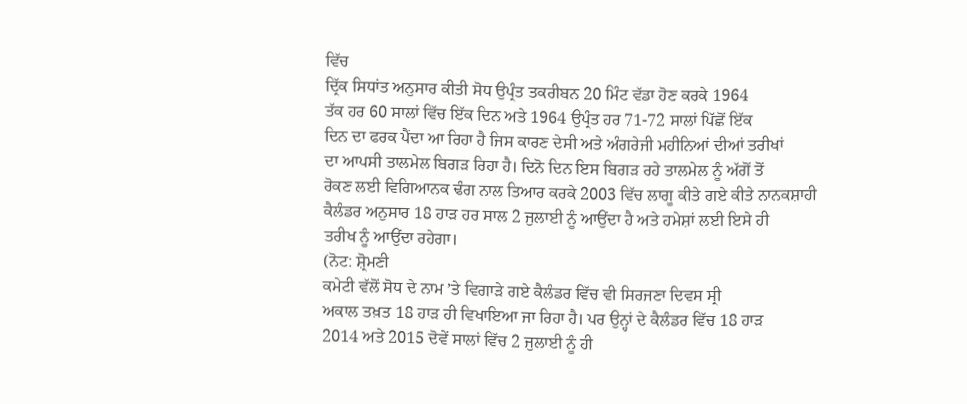ਵਿੱਚ
ਦ੍ਰਿੱਕ ਸਿਧਾਂਤ ਅਨੁਸਾਰ ਕੀਤੀ ਸੋਧ ਉਪ੍ਰੰਤ ਤਕਰੀਬਨ 20 ਮਿੰਟ ਵੱਡਾ ਹੋਣ ਕਰਕੇ 1964
ਤੱਕ ਹਰ 60 ਸਾਲਾਂ ਵਿੱਚ ਇੱਕ ਦਿਨ ਅਤੇ 1964 ਉਪ੍ਰੰਤ ਹਰ 71-72 ਸਾਲਾਂ ਪਿੱਛੋਂ ਇੱਕ
ਦਿਨ ਦਾ ਫਰਕ ਪੈਂਦਾ ਆ ਰਿਹਾ ਹੈ ਜਿਸ ਕਾਰਣ ਦੇਸੀ ਅਤੇ ਅੰਗਰੇਜੀ ਮਹੀਨਿਆਂ ਦੀਆਂ ਤਰੀਖਾਂ
ਦਾ ਆਪਸੀ ਤਾਲਮੇਲ ਬਿਗੜ ਰਿਹਾ ਹੈ। ਦਿਨੋ ਦਿਨ ਇਸ ਬਿਗੜ ਰਹੇ ਤਾਲਮੇਲ ਨੂੰ ਅੱਗੋਂ ਤੋਂ
ਰੋਕਣ ਲਈ ਵਿਗਿਆਨਕ ਢੰਗ ਨਾਲ ਤਿਆਰ ਕਰਕੇ 2003 ਵਿੱਚ ਲਾਗੂ ਕੀਤੇ ਗਏ ਕੀਤੇ ਨਾਨਕਸ਼ਾਹੀ
ਕੈਲੰਡਰ ਅਨੁਸਾਰ 18 ਹਾੜ ਹਰ ਸਾਲ 2 ਜੁਲਾਈ ਨੂੰ ਆਉਂਦਾ ਹੈ ਅਤੇ ਹਮੇਸ਼ਾਂ ਲਈ ਇਸੇ ਹੀ
ਤਰੀਖ ਨੂੰ ਆਉਂਦਾ ਰਹੇਗਾ।
(ਨੋਟ: ਸ਼੍ਰੋਮਣੀ
ਕਮੇਟੀ ਵੱਲੋਂ ਸੋਧ ਦੇ ਨਾਮ ’ਤੇ ਵਿਗਾੜੇ ਗਏ ਕੈਲੰਡਰ ਵਿੱਚ ਵੀ ਸਿਰਜਣਾ ਦਿਵਸ ਸ੍ਰੀ
ਅਕਾਲ ਤਖ਼ਤ 18 ਹਾੜ ਹੀ ਵਿਖਾਇਆ ਜਾ ਰਿਹਾ ਹੈ। ਪਰ ਉਨ੍ਹਾਂ ਦੇ ਕੈਲੰਡਰ ਵਿੱਚ 18 ਹਾੜ
2014 ਅਤੇ 2015 ਦੋਵੇਂ ਸਾਲਾਂ ਵਿੱਚ 2 ਜੁਲਾਈ ਨੂੰ ਹੀ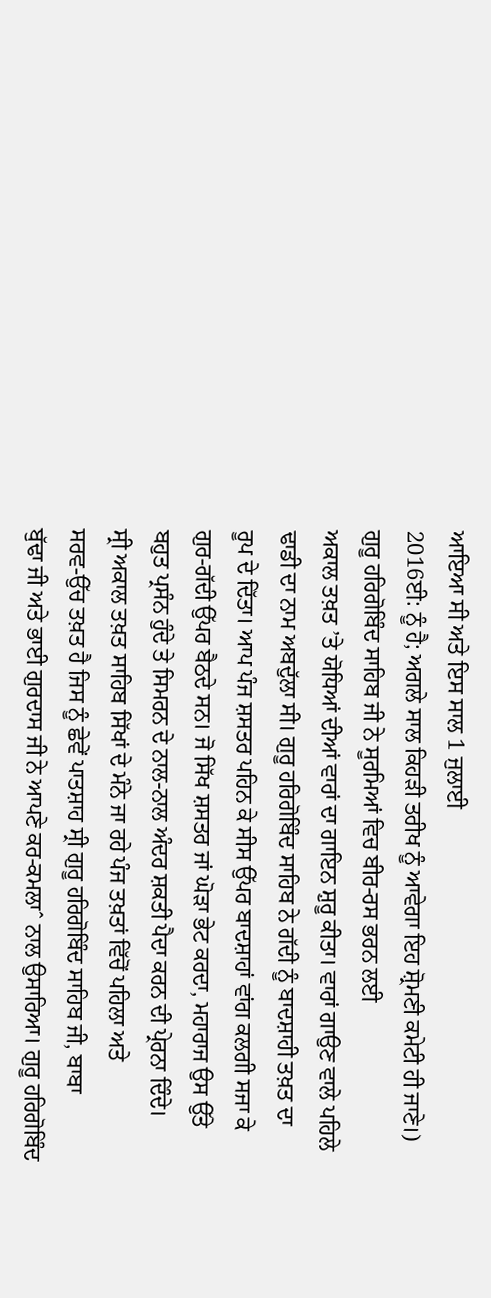ਆਇਆ ਸੀ ਅਤੇ ਇਸ ਸਾਲ 1 ਜੁਲਾਈ
2016ਈ: ਨੂੰ ਹੈ; ਅਗਲੇ ਸਾਲ ਕਿਹੜੀ ਤਰੀਖ ਨੂੰ ਆਵੇਗਾ ਇਹ ਸ਼੍ਰੋਮਣੀ ਕਮੇਟੀ ਹੀ ਜਾਣੇ।)
ਗੁਰੂ ਹਰਿਗੋਬਿੰਦ ਸਾਹਿਬ ਜੀ ਨੇ ਸੂਰਮਿਆਂ ਵਿਚ ਬੀਰ-ਰਸ ਭਰਨ ਲਈ
ਅਕਾਲ ਤਖ਼ਤ ’ਤੇ ਯੋਧਿਆਂ ਦੀਆਂ ਵਾਰਾਂ ਦਾ ਗਾਇਨ ਸ਼ੁਰੂ ਕੀਤਾ। ਵਾਰਾਂ ਗਾਉਣ ਵਾਲੇ ਪਹਿਲੇ
ਢਾਡੀ ਦਾ ਨਾਮ ਅਬਦੁੱਲਾ ਸੀ। ਗੁਰੂ ਹਰਿਗੋਬਿੰਦ ਸਾਹਿਬ ਨੇ ਗੱਦੀ ਨੂੰ ਬਾਦਸ਼ਾਹੀ ਤਖ਼ਤ ਦਾ
ਰੂਪ ਦੇ ਦਿੱਤਾ। ਆਪ ਪੰਜ ਸ਼ਸਤਰ ਪਹਿਨ ਕੇ ਸੀਸ ਉੱਪਰ ਬਾਦਸ਼ਾਹਾਂ ਵਾਂਗ ਕਲਗੀ ਸਜਾ ਕੇ
ਗੁਰ-ਗੱਦੀ ਉੱਪਰ ਬੈਠਦੇ ਸਨ। ਜੋ ਸਿੱਖ ਸ਼ਸਤਰ ਜਾਂ ਘੋੜਾ ਭੇਟ ਕਰਦਾ, ਮਹਾਰਾਜ ਉਸ ਉੱਤੇ
ਬਹੁਤ ਪ੍ਰਸੰਨ ਹੁੰਦੇ ਤੇ ਸਿਮਰਨ ਦੇ ਨਾਲ-ਨਾਲ ਅੰਦਰ ਸ਼ਕਤੀ ਪੈਦਾ ਕਰਨ ਦੀ ਪ੍ਰੇਰਨਾ ਦਿੰਦੇ।
ਸ੍ਰੀ ਅਕਾਲ ਤਖ਼ਤ ਸਾਹਿਬ ਸਿੱਖਾਂ ਦੇ ਮੰਨੇ ਜਾ ਰਹੇ ਪੰਜ ਤਖ਼ਤਾਂ ਵਿੱਚੋਂ ਪਹਿਲਾ ਅਤੇ
ਸਰਵ-ਉੱਚ ਤਖ਼ਤ ਹੈ ਜਿਸ ਨੂੰ ਛੇਵੇਂ ਪਾਤਸ਼ਾਹ ਸ੍ਰੀ ਗੁਰੂ ਹਰਿਗੋਬਿੰਦ ਸਾਹਿਬ ਜੀ, ਬਾਬਾ
ਬੁੱਢਾ ਜੀ ਅਤੇ ਭਾਈ ਗੁਰਦਾਸ ਜੀ ਨੇ ਆਪਣੇ ਕਰ-ਕਮਲਾˆ ਨਾਲ ਉਸਾਰਿਆ। ਗੁਰੂ ਹਰਿਗੋਬਿੰਦ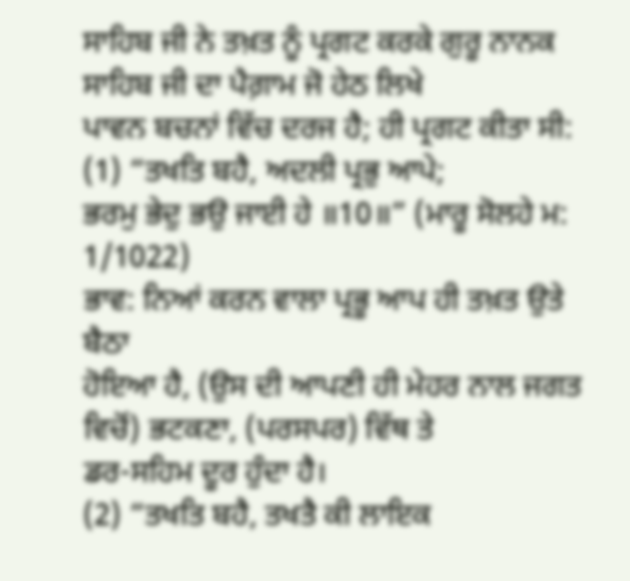ਸਾਹਿਬ ਜੀ ਨੇ ਤਖ਼ਤ ਨੂੰ ਪ੍ਰਗਟ ਕਰਕੇ ਗੁਰੂ ਨਾਨਕ ਸਾਹਿਬ ਜੀ ਦਾ ਪੈਗ਼ਾਮ ਜੋ ਹੇਠ ਲਿਖੇ
ਪਾਵਨ ਬਚਨਾਂ ਵਿੱਚ ਦਰਜ ਹੈ; ਹੀ ਪ੍ਰਗਟ ਕੀਤਾ ਸੀ:
(1) “ਤਖਤਿ ਬਹੈ, ਅਦਲੀ ਪ੍ਰਭੁ ਆਪੇ;
ਭਰਮੁ ਭੇਦੁ ਭਉ ਜਾਈ ਹੇ ॥10॥” (ਮਾਰੂ ਸੋਲਹੇ ਮ: 1/1022)
ਭਾਵ: ਨਿਆਂ ਕਰਨ ਵਾਲਾ ਪ੍ਰਭੂ ਆਪ ਹੀ ਤਖ਼ਤ ਉਤੇ ਬੈਠਾ
ਹੋਇਆ ਹੈ, (ਉਸ ਦੀ ਆਪਣੀ ਹੀ ਮੇਹਰ ਨਾਲ ਜਗਤ ਵਿਚੋਂ) ਭਟਕਣਾ, (ਪਰਸਪਰ) ਵਿੱਥ ਤੇ
ਡਰ-ਸਹਿਮ ਦੂਰ ਹੁੰਦਾ ਹੈ।
(2) “ਤਖਤਿ ਬਹੈ, ਤਖਤੈ ਕੀ ਲਾਇਕ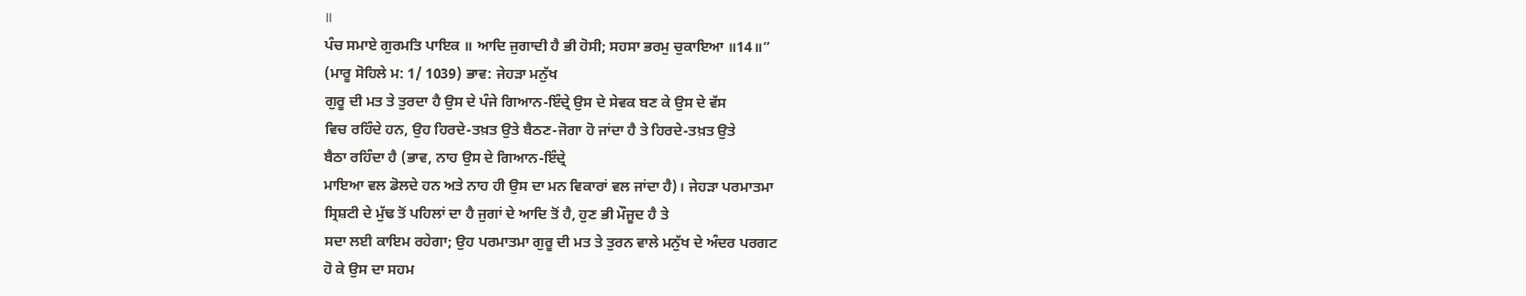॥
ਪੰਚ ਸਮਾਏ ਗੁਰਮਤਿ ਪਾਇਕ ॥ ਆਦਿ ਜੁਗਾਦੀ ਹੈ ਭੀ ਹੋਸੀ; ਸਹਸਾ ਭਰਮੁ ਚੁਕਾਇਆ ॥14॥”
(ਮਾਰੂ ਸੋਹਿਲੇ ਮ: 1/ 1039) ਭਾਵ: ਜੇਹੜਾ ਮਨੁੱਖ
ਗੁਰੂ ਦੀ ਮਤ ਤੇ ਤੁਰਦਾ ਹੈ ਉਸ ਦੇ ਪੰਜੇ ਗਿਆਨ-ਇੰਦ੍ਰੇ ਉਸ ਦੇ ਸੇਵਕ ਬਣ ਕੇ ਉਸ ਦੇ ਵੱਸ
ਵਿਚ ਰਹਿੰਦੇ ਹਨ, ਉਹ ਹਿਰਦੇ-ਤਖ਼ਤ ਉਤੇ ਬੈਠਣ-ਜੋਗਾ ਹੋ ਜਾਂਦਾ ਹੈ ਤੇ ਹਿਰਦੇ-ਤਖ਼ਤ ਉਤੇ
ਬੈਠਾ ਰਹਿੰਦਾ ਹੈ (ਭਾਵ, ਨਾਹ ਉਸ ਦੇ ਗਿਆਨ-ਇੰਦ੍ਰੇ
ਮਾਇਆ ਵਲ ਡੋਲਦੇ ਹਨ ਅਤੇ ਨਾਹ ਹੀ ਉਸ ਦਾ ਮਨ ਵਿਕਾਰਾਂ ਵਲ ਜਾਂਦਾ ਹੈ)। ਜੇਹੜਾ ਪਰਮਾਤਮਾ
ਸ੍ਰਿਸ਼ਟੀ ਦੇ ਮੁੱਢ ਤੋਂ ਪਹਿਲਾਂ ਦਾ ਹੈ ਜੁਗਾਂ ਦੇ ਆਦਿ ਤੋਂ ਹੈ, ਹੁਣ ਭੀ ਮੌਜੂਦ ਹੈ ਤੇ
ਸਦਾ ਲਈ ਕਾਇਮ ਰਹੇਗਾ; ਉਹ ਪਰਮਾਤਮਾ ਗੁਰੂ ਦੀ ਮਤ ਤੇ ਤੁਰਨ ਵਾਲੇ ਮਨੁੱਖ ਦੇ ਅੰਦਰ ਪਰਗਟ
ਹੋ ਕੇ ਉਸ ਦਾ ਸਹਮ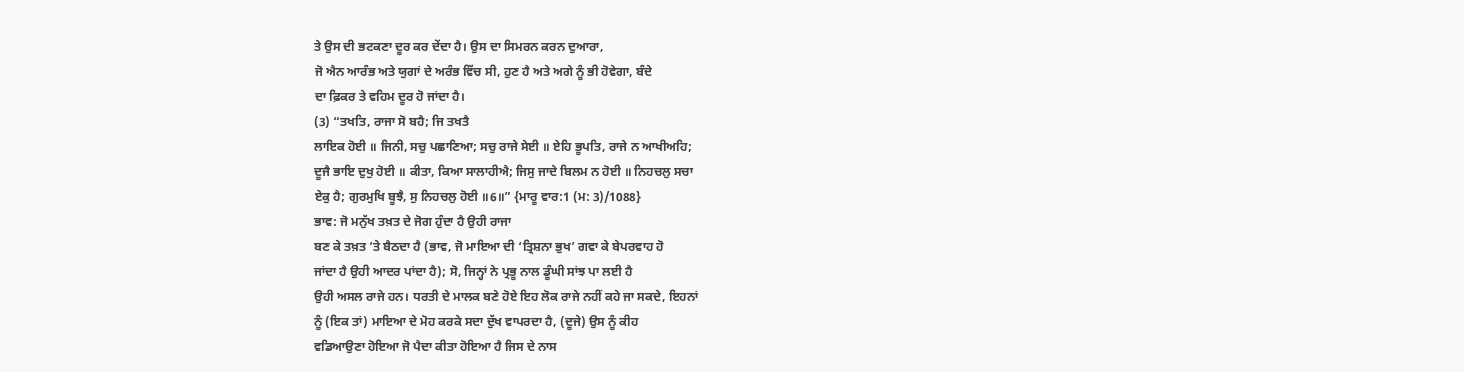ਤੇ ਉਸ ਦੀ ਭਟਕਣਾ ਦੂਰ ਕਰ ਦੇਂਦਾ ਹੈ। ਉਸ ਦਾ ਸਿਮਰਨ ਕਰਨ ਦੁਆਰਾ,
ਜੋ ਐਨ ਆਰੰਭ ਅਤੇ ਯੁਗਾਂ ਦੇ ਅਰੰਭ ਵਿੱਚ ਸੀ, ਹੁਣ ਹੈ ਅਤੇ ਅਗੇ ਨੂੰ ਭੀ ਹੋਵੇਗਾ, ਬੰਦੇ
ਦਾ ਫ਼ਿਕਰ ਤੇ ਵਹਿਮ ਦੂਰ ਹੋ ਜਾਂਦਾ ਹੈ।
(3) “ਤਖਤਿ, ਰਾਜਾ ਸੋ ਬਹੈ; ਜਿ ਤਖਤੈ
ਲਾਇਕ ਹੋਈ ॥ ਜਿਨੀ, ਸਚੁ ਪਛਾਣਿਆ; ਸਚੁ ਰਾਜੇ ਸੇਈ ॥ ਏਹਿ ਭੂਪਤਿ, ਰਾਜੇ ਨ ਆਖੀਅਹਿ;
ਦੂਜੈ ਭਾਇ ਦੁਖੁ ਹੋਈ ॥ ਕੀਤਾ, ਕਿਆ ਸਾਲਾਹੀਐ; ਜਿਸੁ ਜਾਦੇ ਬਿਲਮ ਨ ਹੋਈ ॥ ਨਿਹਚਲੁ ਸਚਾ
ਏਕੁ ਹੈ; ਗੁਰਮੁਖਿ ਬੂਝੈ, ਸੁ ਨਿਹਚਲੁ ਹੋਈ ॥6॥” {ਮਾਰੂ ਵਾਰ:1 (ਮ: 3)/1088}
ਭਾਵ: ਜੋ ਮਨੁੱਖ ਤਖ਼ਤ ਦੇ ਜੋਗ ਹੁੰਦਾ ਹੈ ਉਹੀ ਰਾਜਾ
ਬਣ ਕੇ ਤਖ਼ਤ ’ਤੇ ਬੈਠਦਾ ਹੈ (ਭਾਵ, ਜੋ ਮਾਇਆ ਦੀ ‘ਤ੍ਰਿਸ਼ਨਾ ਭੁਖ’ ਗਵਾ ਕੇ ਬੇਪਰਵਾਹ ਹੋ
ਜਾਂਦਾ ਹੈ ਉਹੀ ਆਦਰ ਪਾਂਦਾ ਹੈ); ਸੋ, ਜਿਨ੍ਹਾਂ ਨੇ ਪ੍ਰਭੂ ਨਾਲ ਡੂੰਘੀ ਸਾਂਝ ਪਾ ਲਈ ਹੈ
ਉਹੀ ਅਸਲ ਰਾਜੇ ਹਨ। ਧਰਤੀ ਦੇ ਮਾਲਕ ਬਣੇ ਹੋਏ ਇਹ ਲੋਕ ਰਾਜੇ ਨਹੀਂ ਕਹੇ ਜਾ ਸਕਦੇ, ਇਹਨਾਂ
ਨੂੰ (ਇਕ ਤਾਂ) ਮਾਇਆ ਦੇ ਮੋਹ ਕਰਕੇ ਸਦਾ ਦੁੱਖ ਵਾਪਰਦਾ ਹੈ, (ਦੂਜੇ) ਉਸ ਨੂੰ ਕੀਹ
ਵਡਿਆਉਣਾ ਹੋਇਆ ਜੋ ਪੈਦਾ ਕੀਤਾ ਹੋਇਆ ਹੈ ਜਿਸ ਦੇ ਨਾਸ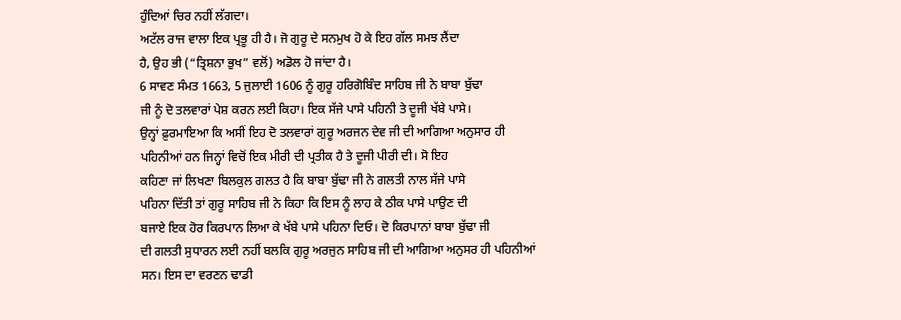ਹੁੰਦਿਆਂ ਚਿਰ ਨਹੀਂ ਲੱਗਦਾ।
ਅਟੱਲ ਰਾਜ ਵਾਲਾ ਇਕ ਪ੍ਰਭੂ ਹੀ ਹੈ। ਜੋ ਗੁਰੂ ਦੇ ਸਨਮੁਖ ਹੋ ਕੇ ਇਹ ਗੱਲ ਸਮਝ ਲੈਂਦਾ
ਹੈ, ਉਹ ਭੀ (“ਤ੍ਰਿਸ਼ਨਾ ਭੁਖ” ਵਲੋਂ) ਅਡੋਲ ਹੋ ਜਾਂਦਾ ਹੈ।
6 ਸਾਵਣ ਸੰਮਤ 1663, 5 ਜੁਲਾਈ 1606 ਨੂੰ ਗੁਰੂ ਹਰਿਗੋਬਿੰਦ ਸਾਹਿਬ ਜੀ ਨੇ ਬਾਬਾ ਬੁੱਢਾ
ਜੀ ਨੂੰ ਦੋ ਤਲਵਾਰਾਂ ਪੇਸ਼ ਕਰਨ ਲਈ ਕਿਹਾ। ਇਕ ਸੱਜੇ ਪਾਸੇ ਪਹਿਨੀ ਤੇ ਦੂਜੀ ਖੱਬੇ ਪਾਸੇ।
ਉਨ੍ਹਾਂ ਫ਼ੁਰਮਾਇਆ ਕਿ ਅਸੀਂ ਇਹ ਦੋ ਤਲਵਾਰਾਂ ਗੁਰੂ ਅਰਜਨ ਦੇਵ ਜੀ ਦੀ ਆਗਿਆ ਅਨੁਸਾਰ ਹੀ
ਪਹਿਨੀਆਂ ਹਨ ਜਿਨ੍ਹਾਂ ਵਿਚੋਂ ਇਕ ਮੀਰੀ ਦੀ ਪ੍ਰਤੀਕ ਹੈ ਤੇ ਦੂਜੀ ਪੀਰੀ ਦੀ। ਸੋ ਇਹ
ਕਹਿਣਾ ਜਾਂ ਲਿਖਣਾ ਬਿਲਕੁਲ ਗਲਤ ਹੈ ਕਿ ਬਾਬਾ ਬੁੱਢਾ ਜੀ ਨੇ ਗਲਤੀ ਨਾਲ ਸੱਜੇ ਪਾਸੇ
ਪਹਿਨਾ ਦਿੱਤੀ ਤਾਂ ਗੁਰੂ ਸਾਹਿਬ ਜੀ ਨੇ ਕਿਹਾ ਕਿ ਇਸ ਨੂੰ ਲਾਹ ਕੇ ਠੀਕ ਪਾਸੇ ਪਾਉਣ ਦੀ
ਬਜਾਏ ਇਕ ਹੋਰ ਕਿਰਪਾਨ ਲਿਆ ਕੇ ਖੱਬੇ ਪਾਸੇ ਪਹਿਨਾ ਦਿਓ। ਦੋ ਕਿਰਪਾਨਾਂ ਬਾਬਾ ਬੁੱਢਾ ਜੀ
ਦੀ ਗਲਤੀ ਸੁਧਾਰਨ ਲਈ ਨਹੀਂ ਬਲਕਿ ਗੁਰੂ ਅਰਜੁਨ ਸਾਹਿਬ ਜੀ ਦੀ ਆਗਿਆ ਅਨੁਸਰ ਹੀ ਪਹਿਨੀਆਂ
ਸਨ। ਇਸ ਦਾ ਵਰਣਨ ਢਾਡੀ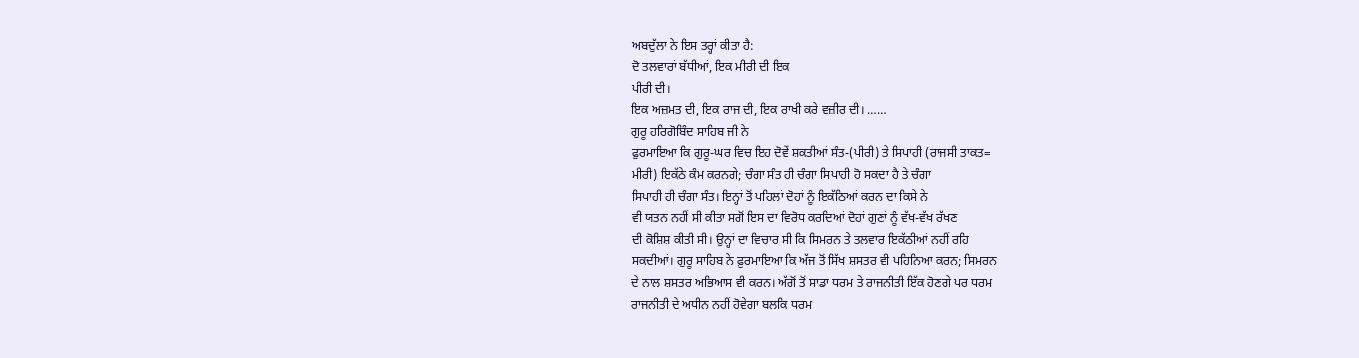ਅਬਦੁੱਲਾ ਨੇ ਇਸ ਤਰ੍ਹਾਂ ਕੀਤਾ ਹੈ:
ਦੋ ਤਲਵਾਰਾਂ ਬੱਧੀਆਂ, ਇਕ ਮੀਰੀ ਦੀ ਇਕ
ਪੀਰੀ ਦੀ।
ਇਕ ਅਜ਼ਮਤ ਦੀ, ਇਕ ਰਾਜ ਦੀ, ਇਕ ਰਾਖੀ ਕਰੇ ਵਜ਼ੀਰ ਦੀ। ……
ਗੁਰੂ ਹਰਿਗੋਬਿੰਦ ਸਾਹਿਬ ਜੀ ਨੇ
ਫੁਰਮਾਇਆ ਕਿ ਗੁਰੂ-ਘਰ ਵਿਚ ਇਹ ਦੋਵੇਂ ਸ਼ਕਤੀਆਂ ਸੰਤ-(ਪੀਰੀ) ਤੇ ਸਿਪਾਹੀ (ਰਾਜਸੀ ਤਾਕਤ=
ਮੀਰੀ) ਇਕੱਠੇ ਕੰਮ ਕਰਨਗੇ; ਚੰਗਾ ਸੰਤ ਹੀ ਚੰਗਾ ਸਿਪਾਹੀ ਹੋ ਸਕਦਾ ਹੈ ਤੇ ਚੰਗਾ
ਸਿਪਾਹੀ ਹੀ ਚੰਗਾ ਸੰਤ। ਇਨ੍ਹਾਂ ਤੋਂ ਪਹਿਲਾਂ ਦੋਹਾਂ ਨੂੰ ਇਕੱਠਿਆਂ ਕਰਨ ਦਾ ਕਿਸੇ ਨੇ
ਵੀ ਯਤਨ ਨਹੀਂ ਸੀ ਕੀਤਾ ਸਗੋਂ ਇਸ ਦਾ ਵਿਰੋਧ ਕਰਦਿਆਂ ਦੋਹਾਂ ਗੁਣਾਂ ਨੂੰ ਵੱਖ-ਵੱਖ ਰੱਖਣ
ਦੀ ਕੋਸ਼ਿਸ਼ ਕੀਤੀ ਸੀ। ਉਨ੍ਹਾਂ ਦਾ ਵਿਚਾਰ ਸੀ ਕਿ ਸਿਮਰਨ ਤੇ ਤਲਵਾਰ ਇਕੱਠੀਆਂ ਨਹੀਂ ਰਹਿ
ਸਕਦੀਆਂ। ਗੁਰੂ ਸਾਹਿਬ ਨੇ ਫ਼ੁਰਮਾਇਆ ਕਿ ਅੱਜ ਤੋਂ ਸਿੱਖ ਸ਼ਸਤਰ ਵੀ ਪਹਿਨਿਆ ਕਰਨ; ਸਿਮਰਨ
ਦੇ ਨਾਲ ਸ਼ਸਤਰ ਅਭਿਆਸ ਵੀ ਕਰਨ। ਅੱਗੋਂ ਤੋਂ ਸਾਡਾ ਧਰਮ ਤੇ ਰਾਜਨੀਤੀ ਇੱਕ ਹੋਣਗੇ ਪਰ ਧਰਮ
ਰਾਜਨੀਤੀ ਦੇ ਅਧੀਨ ਨਹੀਂ ਹੋਵੇਗਾ ਬਲਕਿ ਧਰਮ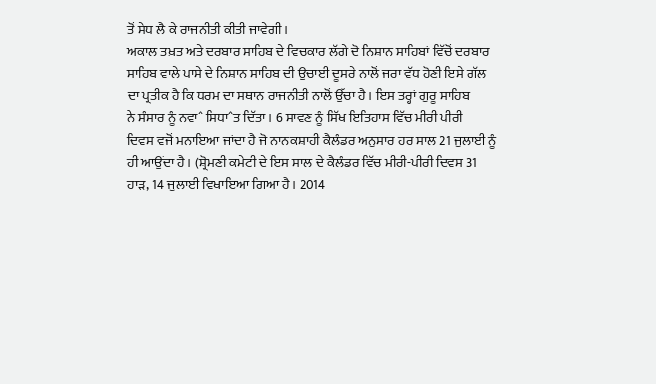ਤੋਂ ਸੇਧ ਲੈ ਕੇ ਰਾਜਨੀਤੀ ਕੀਤੀ ਜਾਵੇਗੀ।
ਅਕਾਲ ਤਖ਼ਤ ਅਤੇ ਦਰਬਾਰ ਸਾਹਿਬ ਦੇ ਵਿਚਕਾਰ ਲੱਗੇ ਦੋ ਨਿਸ਼ਾਨ ਸਾਹਿਬਾਂ ਵਿੱਚੋਂ ਦਰਬਾਰ
ਸਾਹਿਬ ਵਾਲੇ ਪਾਸੇ ਦੇ ਨਿਸ਼ਾਨ ਸਾਹਿਬ ਦੀ ਉਚਾਈ ਦੂਸਰੇ ਨਾਲੋਂ ਜਰਾ ਵੱਧ ਹੋਣੀ ਇਸੇ ਗੱਲ
ਦਾ ਪ੍ਰਤੀਕ ਹੈ ਕਿ ਧਰਮ ਦਾ ਸਥਾਨ ਰਾਜਨੀਤੀ ਨਾਲੋਂ ਉੱਚਾ ਹੈ। ਇਸ ਤਰ੍ਹਾਂ ਗੁਰੂ ਸਾਹਿਬ
ਨੇ ਸੰਸਾਰ ਨੂੰ ਨਵਾˆ ਸਿਧਾˆਤ ਦਿੱਤਾ। 6 ਸਾਵਣ ਨੂੰ ਸਿੱਖ ਇਤਿਹਾਸ ਵਿੱਚ ਮੀਰੀ ਪੀਰੀ
ਦਿਵਸ ਵਜੋਂ ਮਨਾਇਆ ਜਾਂਦਾ ਹੈ ਜੋ ਨਾਨਕਸ਼ਾਹੀ ਕੈਲੰਡਰ ਅਨੁਸਾਰ ਹਰ ਸਾਲ 21 ਜੁਲਾਈ ਨੂੰ
ਹੀ ਆਉਂਦਾ ਹੈ। (ਸ਼੍ਰੋਮਣੀ ਕਮੇਟੀ ਦੇ ਇਸ ਸਾਲ ਦੇ ਕੈਲੰਡਰ ਵਿੱਚ ਮੀਰੀ-ਪੀਰੀ ਦਿਵਸ 31
ਹਾੜ, 14 ਜੁਲਾਈ ਵਿਖਾਇਆ ਗਿਆ ਹੈ। 2014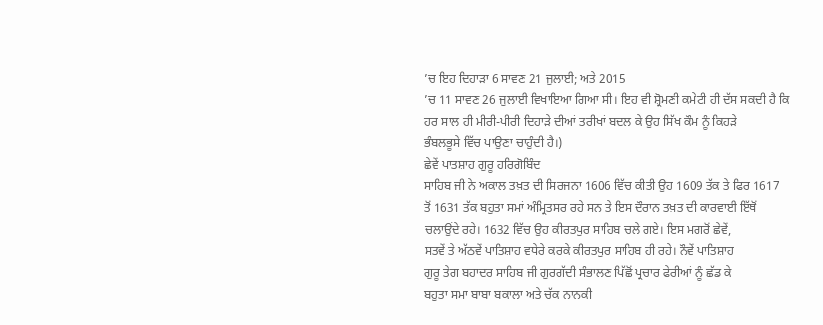’ਚ ਇਹ ਦਿਹਾੜਾ 6 ਸਾਵਣ 21 ਜੁਲਾਈ; ਅਤੇ 2015
’ਚ 11 ਸਾਵਣ 26 ਜੁਲਾਈ ਵਿਖਾਇਆ ਗਿਆ ਸੀ। ਇਹ ਵੀ ਸ਼੍ਰੋਮਣੀ ਕਮੇਟੀ ਹੀ ਦੱਸ ਸਕਦੀ ਹੈ ਕਿ
ਹਰ ਸਾਲ ਹੀ ਮੀਰੀ-ਪੀਰੀ ਦਿਹਾੜੇ ਦੀਆਂ ਤਰੀਖਾਂ ਬਦਲ ਕੇ ਉਹ ਸਿੱਖ ਕੌਮ ਨੂੰ ਕਿਹੜੇ
ਭੰਬਲਭੂਸੇ ਵਿੱਚ ਪਾਉਣਾ ਚਾਹੁੰਦੀ ਹੈ।)
ਛੇਵੇਂ ਪਾਤਸ਼ਾਹ ਗੁਰੂ ਹਰਿਗੋਬਿੰਦ
ਸਾਹਿਬ ਜੀ ਨੇ ਅਕਾਲ ਤਖ਼ਤ ਦੀ ਸਿਰਜਨਾ 1606 ਵਿੱਚ ਕੀਤੀ ਉਹ 1609 ਤੱਕ ਤੇ ਫਿਰ 1617
ਤੋਂ 1631 ਤੱਕ ਬਹੁਤਾ ਸਮਾਂ ਅੰਮ੍ਰਿਤਸਰ ਰਹੇ ਸਨ ਤੇ ਇਸ ਦੌਰਾਨ ਤਖ਼ਤ ਦੀ ਕਾਰਵਾਈ ਇੱਥੋਂ
ਚਲਾਉਂਦੇ ਰਹੇ। 1632 ਵਿੱਚ ਉਹ ਕੀਰਤਪੁਰ ਸਾਹਿਬ ਚਲੇ ਗਏ। ਇਸ ਮਗਰੋਂ ਛੇਵੇਂ,
ਸਤਵੇਂ ਤੇ ਅੱਠਵੇਂ ਪਾਤਿਸ਼ਾਹ ਵਧੇਰੇ ਕਰਕੇ ਕੀਰਤਪੁਰ ਸਾਹਿਬ ਹੀ ਰਹੇ। ਨੌਵੇਂ ਪਾਤਿਸ਼ਾਹ
ਗੁਰੂ ਤੇਗ ਬਹਾਦਰ ਸਾਹਿਬ ਜੀ ਗੁਰਗੱਦੀ ਸੰਭਾਲਣ ਪਿੱਛੋਂ ਪ੍ਰਚਾਰ ਫੇਰੀਆਂ ਨੂੰ ਛੱਡ ਕੇ
ਬਹੁਤਾ ਸਮਾ ਬਾਬਾ ਬਕਾਲਾ ਅਤੇ ਚੱਕ ਨਾਨਕੀ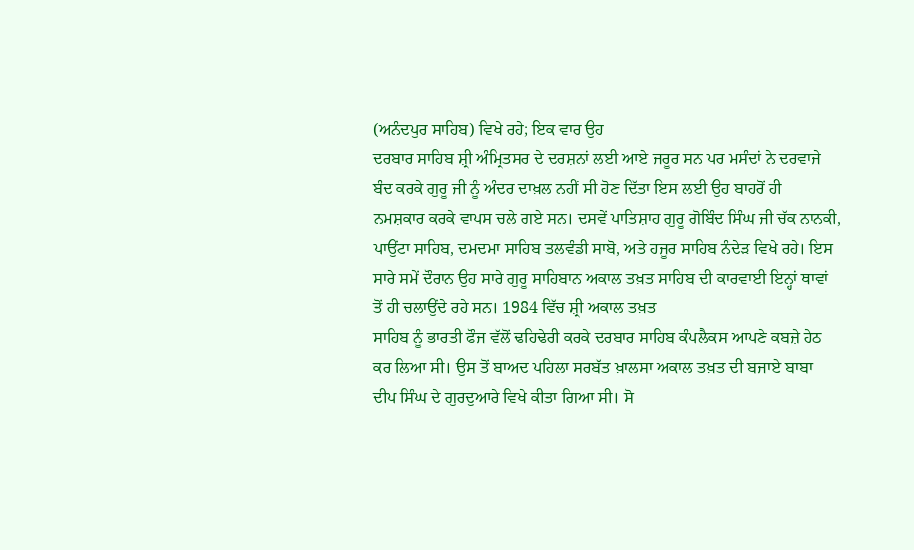(ਅਨੰਦਪੁਰ ਸਾਹਿਬ) ਵਿਖੇ ਰਹੇ; ਇਕ ਵਾਰ ਉਹ
ਦਰਬਾਰ ਸਾਹਿਬ ਸ਼੍ਰੀ ਅੰਮ੍ਰਿਤਸਰ ਦੇ ਦਰਸ਼ਨਾਂ ਲਈ ਆਏ ਜਰੂਰ ਸਨ ਪਰ ਮਸੰਦਾਂ ਨੇ ਦਰਵਾਜੇ
ਬੰਦ ਕਰਕੇ ਗੁਰੂ ਜੀ ਨੂੰ ਅੰਦਰ ਦਾਖ਼ਲ ਨਹੀਂ ਸੀ ਹੋਣ ਦਿੱਤਾ ਇਸ ਲਈ ਉਹ ਬਾਹਰੋਂ ਹੀ
ਨਮਸ਼ਕਾਰ ਕਰਕੇ ਵਾਪਸ ਚਲੇ ਗਏ ਸਨ। ਦਸਵੇਂ ਪਾਤਿਸ਼ਾਹ ਗੁਰੂ ਗੋਬਿੰਦ ਸਿੰਘ ਜੀ ਚੱਕ ਨਾਨਕੀ,
ਪਾਉਂਟਾ ਸਾਹਿਬ, ਦਮਦਮਾ ਸਾਹਿਬ ਤਲਵੰਡੀ ਸਾਬੋ, ਅਤੇ ਹਜੂਰ ਸਾਹਿਬ ਨੰਦੇੜ ਵਿਖੇ ਰਹੇ। ਇਸ
ਸਾਰੇ ਸਮੇਂ ਦੌਰਾਨ ਉਹ ਸਾਰੇ ਗੁਰੂ ਸਾਹਿਬਾਨ ਅਕਾਲ ਤਖ਼ਤ ਸਾਹਿਬ ਦੀ ਕਾਰਵਾਈ ਇਨ੍ਹਾਂ ਥਾਵਾਂ
ਤੋਂ ਹੀ ਚਲਾਉਂਦੇ ਰਹੇ ਸਨ। 1984 ਵਿੱਚ ਸ਼੍ਰੀ ਅਕਾਲ ਤਖ਼ਤ
ਸਾਹਿਬ ਨੂੰ ਭਾਰਤੀ ਫੌਜ ਵੱਲੋਂ ਢਹਿਢੇਰੀ ਕਰਕੇ ਦਰਬਾਰ ਸਾਹਿਬ ਕੰਪਲੈਕਸ ਆਪਣੇ ਕਬਜ਼ੇ ਹੇਠ
ਕਰ ਲਿਆ ਸੀ। ਉਸ ਤੋਂ ਬਾਅਦ ਪਹਿਲਾ ਸਰਬੱਤ ਖ਼ਾਲਸਾ ਅਕਾਲ ਤਖ਼ਤ ਦੀ ਬਜਾਏ ਬਾਬਾ
ਦੀਪ ਸਿੰਘ ਦੇ ਗੁਰਦੁਆਰੇ ਵਿਖੇ ਕੀਤਾ ਗਿਆ ਸੀ। ਸੋ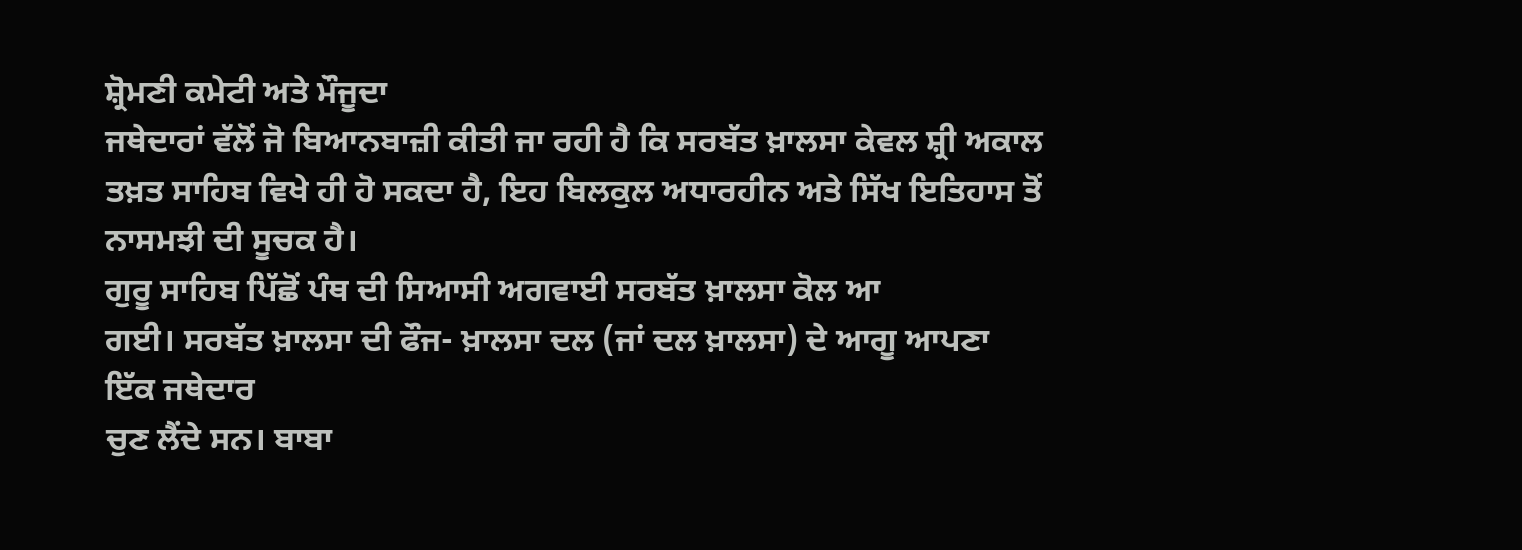ਸ਼੍ਰੋਮਣੀ ਕਮੇਟੀ ਅਤੇ ਮੌਜੂਦਾ
ਜਥੇਦਾਰਾਂ ਵੱਲੋਂ ਜੋ ਬਿਆਨਬਾਜ਼ੀ ਕੀਤੀ ਜਾ ਰਹੀ ਹੈ ਕਿ ਸਰਬੱਤ ਖ਼ਾਲਸਾ ਕੇਵਲ ਸ਼੍ਰੀ ਅਕਾਲ
ਤਖ਼ਤ ਸਾਹਿਬ ਵਿਖੇ ਹੀ ਹੋ ਸਕਦਾ ਹੈ, ਇਹ ਬਿਲਕੁਲ ਅਧਾਰਹੀਨ ਅਤੇ ਸਿੱਖ ਇਤਿਹਾਸ ਤੋਂ
ਨਾਸਮਝੀ ਦੀ ਸੂਚਕ ਹੈ।
ਗੁਰੂ ਸਾਹਿਬ ਪਿੱਛੋਂ ਪੰਥ ਦੀ ਸਿਆਸੀ ਅਗਵਾਈ ਸਰਬੱਤ ਖ਼ਾਲਸਾ ਕੋਲ ਆ
ਗਈ। ਸਰਬੱਤ ਖ਼ਾਲਸਾ ਦੀ ਫੌਜ- ਖ਼ਾਲਸਾ ਦਲ (ਜਾਂ ਦਲ ਖ਼ਾਲਸਾ) ਦੇ ਆਗੂ ਆਪਣਾ ਇੱਕ ਜਥੇਦਾਰ
ਚੁਣ ਲੈਂਦੇ ਸਨ। ਬਾਬਾ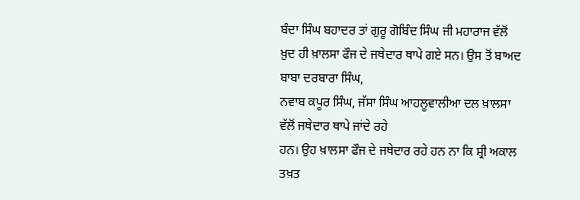ਬੰਦਾ ਸਿੰਘ ਬਹਾਦਰ ਤਾਂ ਗੁਰੂ ਗੋਬਿੰਦ ਸਿੰਘ ਜੀ ਮਹਾਰਾਜ ਵੱਲੋਂ
ਖ਼ੁਦ ਹੀ ਖ਼ਾਲਸਾ ਫੌਜ ਦੇ ਜਥੇਦਾਰ ਥਾਪੇ ਗਏ ਸਨ। ਉਸ ਤੋਂ ਬਾਅਦ ਬਾਬਾ ਦਰਬਾਰਾ ਸਿੰਘ,
ਨਵਾਬ ਕਪੂਰ ਸਿੰਘ, ਜੱਸਾ ਸਿੰਘ ਆਹਲੂਵਾਲੀਆ ਦਲ ਖ਼ਾਲਸਾ ਵੱਲੋਂ ਜਥੇਦਾਰ ਥਾਪੇ ਜਾਂਦੇ ਰਹੇ
ਹਨ। ਉਹ ਖ਼ਾਲਸਾ ਫੌਜ ਦੇ ਜਥੇਦਾਰ ਰਹੇ ਹਨ ਨਾ ਕਿ ਸ਼੍ਰੀ ਅਕਾਲ ਤਖ਼ਤ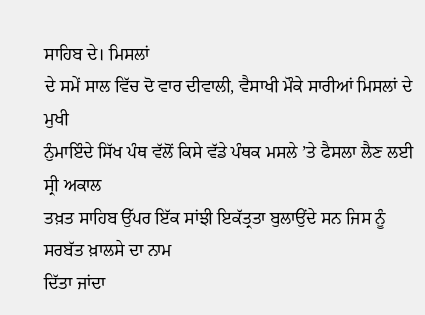ਸਾਹਿਬ ਦੇ। ਮਿਸਲਾਂ
ਦੇ ਸਮੇਂ ਸਾਲ ਵਿੱਚ ਦੋ ਵਾਰ ਦੀਵਾਲੀ, ਵੈਸਾਖੀ ਮੌਕੇ ਸਾਰੀਆਂ ਮਿਸਲਾਂ ਦੇ ਮੁਖੀ
ਨੁੰਮਾਇੰਦੇ ਸਿੱਖ ਪੰਥ ਵੱਲੋਂ ਕਿਸੇ ਵੱਡੇ ਪੰਥਕ ਮਸਲੇ ’ਤੇ ਫੈਸਲਾ ਲੈਣ ਲਈ ਸ੍ਰੀ ਅਕਾਲ
ਤਖ਼ਤ ਸਾਹਿਬ ਉੱਪਰ ਇੱਕ ਸਾਂਝੀ ਇਕੱਤ੍ਰਤਾ ਬੁਲਾਉਂਦੇ ਸਨ ਜਿਸ ਨੂੰ ਸਰਬੱਤ ਖ਼ਾਲਸੇ ਦਾ ਨਾਮ
ਦਿੱਤਾ ਜਾਂਦਾ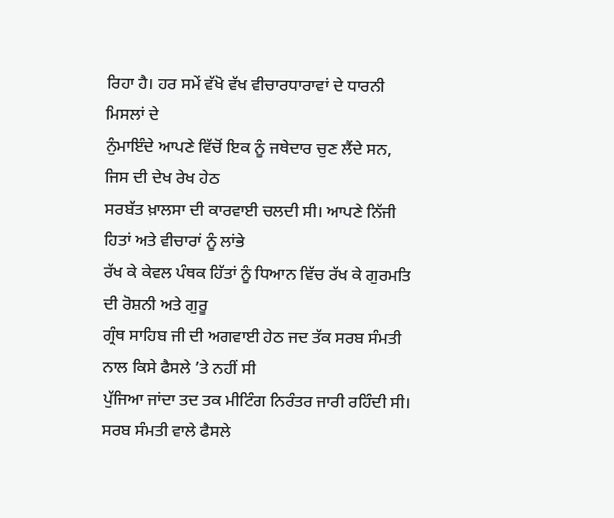ਰਿਹਾ ਹੈ। ਹਰ ਸਮੇਂ ਵੱਖੋ ਵੱਖ ਵੀਚਾਰਧਾਰਾਵਾਂ ਦੇ ਧਾਰਨੀ ਮਿਸਲਾਂ ਦੇ
ਨੁੰਮਾਇੰਦੇ ਆਪਣੇ ਵਿੱਚੋਂ ਇਕ ਨੂੰ ਜਥੇਦਾਰ ਚੁਣ ਲੈਂਦੇ ਸਨ, ਜਿਸ ਦੀ ਦੇਖ ਰੇਖ ਹੇਠ
ਸਰਬੱਤ ਖ਼ਾਲਸਾ ਦੀ ਕਾਰਵਾਈ ਚਲਦੀ ਸੀ। ਆਪਣੇ ਨਿੱਜੀ ਹਿਤਾਂ ਅਤੇ ਵੀਚਾਰਾਂ ਨੂੰ ਲਾਂਭੇ
ਰੱਖ ਕੇ ਕੇਵਲ ਪੰਥਕ ਹਿੱਤਾਂ ਨੂੰ ਧਿਆਨ ਵਿੱਚ ਰੱਖ ਕੇ ਗੁਰਮਤਿ ਦੀ ਰੋਸ਼ਨੀ ਅਤੇ ਗੁਰੂ
ਗ੍ਰੰਥ ਸਾਹਿਬ ਜੀ ਦੀ ਅਗਵਾਈ ਹੇਠ ਜਦ ਤੱਕ ਸਰਬ ਸੰਮਤੀ ਨਾਲ ਕਿਸੇ ਫੈਸਲੇ ’ਤੇ ਨਹੀਂ ਸੀ
ਪੁੱਜਿਆ ਜਾਂਦਾ ਤਦ ਤਕ ਮੀਟਿੰਗ ਨਿਰੰਤਰ ਜਾਰੀ ਰਹਿੰਦੀ ਸੀ। ਸਰਬ ਸੰਮਤੀ ਵਾਲੇ ਫੈਸਲੇ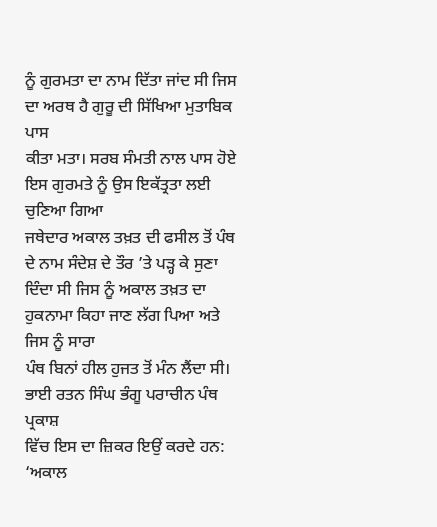ਨੂੰ ਗੁਰਮਤਾ ਦਾ ਨਾਮ ਦਿੱਤਾ ਜਾਂਦ ਸੀ ਜਿਸ ਦਾ ਅਰਥ ਹੈ ਗੁਰੂ ਦੀ ਸਿੱਖਿਆ ਮੁਤਾਬਿਕ ਪਾਸ
ਕੀਤਾ ਮਤਾ। ਸਰਬ ਸੰਮਤੀ ਨਾਲ ਪਾਸ ਹੋਏ ਇਸ ਗੁਰਮਤੇ ਨੂੰ ਉਸ ਇਕੱਤ੍ਰਤਾ ਲਈ ਚੁਣਿਆ ਗਿਆ
ਜਥੇਦਾਰ ਅਕਾਲ ਤਖ਼ਤ ਦੀ ਫਸੀਲ ਤੋਂ ਪੰਥ ਦੇ ਨਾਮ ਸੰਦੇਸ਼ ਦੇ ਤੌਰ ’ਤੇ ਪੜ੍ਹ ਕੇ ਸੁਣਾ
ਦਿੰਦਾ ਸੀ ਜਿਸ ਨੂੰ ਅਕਾਲ ਤਖ਼ਤ ਦਾ ਹੁਕਨਾਮਾ ਕਿਹਾ ਜਾਣ ਲੱਗ ਪਿਆ ਅਤੇ ਜਿਸ ਨੂੰ ਸਾਰਾ
ਪੰਥ ਬਿਨਾਂ ਹੀਲ ਹੁਜਤ ਤੋਂ ਮੰਨ ਲੈਂਦਾ ਸੀ। ਭਾਈ ਰਤਨ ਸਿੰਘ ਭੰਗੂ ਪਰਾਚੀਨ ਪੰਥ ਪ੍ਰਕਾਸ਼
ਵਿੱਚ ਇਸ ਦਾ ਜ਼ਿਕਰ ਇਉਂ ਕਰਦੇ ਹਨ:
‘ਅਕਾਲ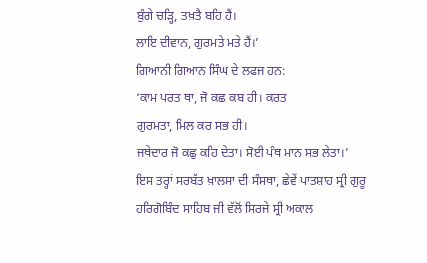ਬੁੰਗੇ ਚੜ੍ਹਿ, ਤਖ਼ਤੈ ਬਹਿ ਹੈਂ।
ਲਾਇ ਦੀਵਾਨ, ਗੁਰਮਤੇ ਮਤੇ ਹੈਂ।’
ਗਿਆਨੀ ਗਿਆਨ ਸਿੰਘ ਦੇ ਲਫਜ ਹਨ:
‘ਕਾਮ ਪਰਤ ਥਾ, ਜੋ ਕਛ ਕਬ ਹੀ। ਕਰਤ
ਗੁਰਮਤਾ, ਮਿਲ ਕਰ ਸਭ ਹੀ।
ਜਥੇਦਾਰ ਜੋ ਕਛੁ ਕਹਿ ਦੇਤਾ। ਸੋਈ ਪੰਥ ਮਾਨ ਸਭ ਲੇਤਾ।’
ਇਸ ਤਰ੍ਹਾਂ ਸਰਬੱਤ ਖ਼ਾਲਸਾ ਦੀ ਸੰਸਥਾ, ਛੇਵੇਂ ਪਾਤਸ਼ਾਹ ਸ੍ਰੀ ਗੁਰੂ
ਹਰਿਗੋਬਿੰਦ ਸਾਹਿਬ ਜੀ ਵੱਲੋਂ ਸਿਰਜੇ ਸ੍ਰੀ ਅਕਾਲ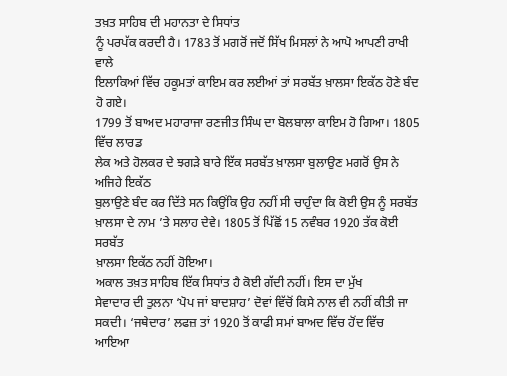ਤਖ਼ਤ ਸਾਹਿਬ ਦੀ ਮਹਾਨਤਾ ਦੇ ਸਿਧਾਂਤ
ਨੂੰ ਪਰਪੱਕ ਕਰਦੀ ਹੈ। 1783 ਤੋਂ ਮਗਰੋਂ ਜਦੋਂ ਸਿੱਖ ਮਿਸਲਾਂ ਨੇ ਆਪੋ ਆਪਣੀ ਰਾਖੀ ਵਾਲੇ
ਇਲਾਕਿਆਂ ਵਿੱਚ ਹਕੂਮਤਾਂ ਕਾਇਮ ਕਰ ਲਈਆਂ ਤਾਂ ਸਰਬੱਤ ਖ਼ਾਲਸਾ ਇਕੱਠ ਹੋਣੇ ਬੰਦ ਹੋ ਗਏ।
1799 ਤੋਂ ਬਾਅਦ ਮਹਾਰਾਜਾ ਰਣਜੀਤ ਸਿੰਘ ਦਾ ਬੋਲਬਾਲਾ ਕਾਇਮ ਹੋ ਗਿਆ। 1805 ਵਿੱਚ ਲਾਰਡ
ਲੇਕ ਅਤੇ ਹੋਲਕਰ ਦੇ ਝਗੜੇ ਬਾਰੇ ਇੱਕ ਸਰਬੱਤ ਖ਼ਾਲਸਾ ਬੁਲਾਉਣ ਮਗਰੋਂ ਉਸ ਨੇ ਅਜਿਹੇ ਇਕੱਠ
ਬੁਲਾਉਣੇ ਬੰਦ ਕਰ ਦਿੱਤੇ ਸਨ ਕਿਉਂਕਿ ਉਹ ਨਹੀਂ ਸੀ ਚਾਹੁੰਦਾ ਕਿ ਕੋਈ ਉਸ ਨੂੰ ਸਰਬੱਤ
ਖ਼ਾਲਸਾ ਦੇ ਨਾਮ ’ਤੇ ਸਲਾਹ ਦੇਵੇ। 1805 ਤੋਂ ਪਿੱਛੋਂ 15 ਨਵੰਬਰ 1920 ਤੱਕ ਕੋਈ ਸਰਬੱਤ
ਖ਼ਾਲਸਾ ਇਕੱਠ ਨਹੀਂ ਹੋਇਆ।
ਅਕਾਲ ਤਖ਼ਤ ਸਾਹਿਬ ਇੱਕ ਸਿਧਾਂਤ ਹੈ ਕੋਈ ਗੱਦੀ ਨਹੀਂ। ਇਸ ਦਾ ਮੁੱਖ
ਸੇਵਾਦਾਰ ਦੀ ਤੁਲਨਾ ‘ਪੋਪ ਜਾਂ ਬਾਦਸ਼ਾਹ’ ਦੋਵਾਂ ਵਿੱਚੋਂ ਕਿਸੇ ਨਾਲ ਵੀ ਨਹੀਂ ਕੀਤੀ ਜਾ
ਸਕਦੀ। ‘ਜਥੇਦਾਰ’ ਲਫਜ਼ ਤਾਂ 1920 ਤੋਂ ਕਾਫੀ ਸਮਾਂ ਬਾਅਦ ਵਿੱਚ ਹੋਂਦ ਵਿੱਚ ਆਇਆ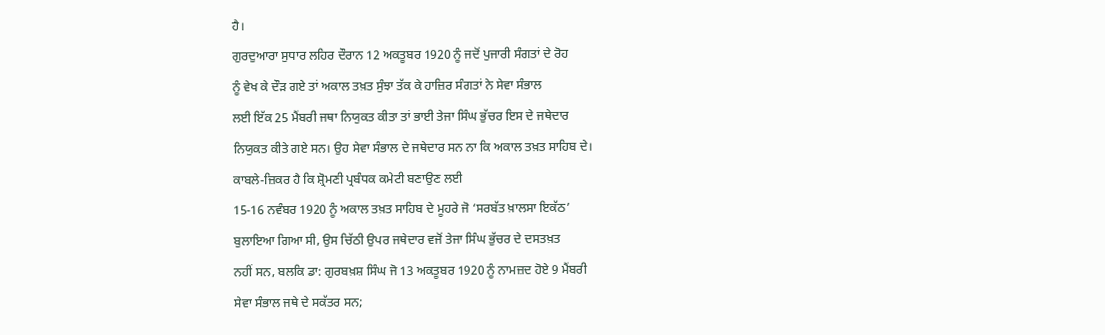ਹੈ।
ਗੁਰਦੁਆਰਾ ਸੁਧਾਰ ਲਹਿਰ ਦੌਰਾਨ 12 ਅਕਤੂਬਰ 1920 ਨੂੰ ਜਦੋਂ ਪੁਜਾਰੀ ਸੰਗਤਾਂ ਦੇ ਰੋਹ
ਨੂੰ ਵੇਖ ਕੇ ਦੌੜ ਗਏ ਤਾਂ ਅਕਾਲ ਤਖ਼ਤ ਸੁੰਝਾ ਤੱਕ ਕੇ ਹਾਜ਼ਿਰ ਸੰਗਤਾਂ ਨੇ ਸੇਵਾ ਸੰਭਾਲ
ਲਈ ਇੱਕ 25 ਮੈਂਬਰੀ ਜਥਾ ਨਿਯੁਕਤ ਕੀਤਾ ਤਾਂ ਭਾਈ ਤੇਜਾ ਸਿੰਘ ਭੁੱਚਰ ਇਸ ਦੇ ਜਥੇਦਾਰ
ਨਿਯੁਕਤ ਕੀਤੇ ਗਏ ਸਨ। ਉਹ ਸੇਵਾ ਸੰਭਾਲ ਦੇ ਜਥੇਦਾਰ ਸਨ ਨਾ ਕਿ ਅਕਾਲ ਤਖ਼ਤ ਸਾਹਿਬ ਦੇ।
ਕਾਬਲੇ-ਜ਼ਿਕਰ ਹੈ ਕਿ ਸ਼੍ਰੋਮਣੀ ਪ੍ਰਬੰਧਕ ਕਮੇਟੀ ਬਣਾਉਣ ਲਈ
15-16 ਨਵੰਬਰ 1920 ਨੂੰ ਅਕਾਲ ਤਖ਼ਤ ਸਾਹਿਬ ਦੇ ਮੂਹਰੇ ਜੋ ‘ਸਰਬੱਤ ਖ਼ਾਲਸਾ ਇਕੱਠ’
ਬੁਲਾਇਆ ਗਿਆ ਸੀ, ਉਸ ਚਿੱਠੀ ਉਪਰ ਜਥੇਦਾਰ ਵਜੋਂ ਤੇਜਾ ਸਿੰਘ ਭੁੱਚਰ ਦੇ ਦਸਤਖ਼ਤ
ਨਹੀਂ ਸਨ, ਬਲਕਿ ਡਾ: ਗੁਰਬਖ਼ਸ਼ ਸਿੰਘ ਜੋ 13 ਅਕਤੂਬਰ 1920 ਨੂੰ ਨਾਮਜ਼ਦ ਹੋਏ 9 ਮੈਂਬਰੀ
ਸੇਵਾ ਸੰਭਾਲ ਜਥੇ ਦੇ ਸਕੱਤਰ ਸਨ;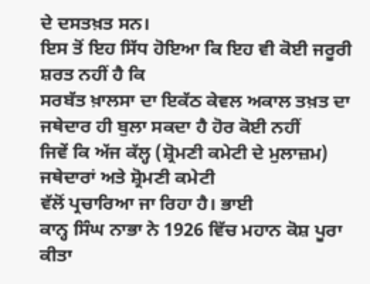ਦੇ ਦਸਤਖ਼ਤ ਸਨ।
ਇਸ ਤੋਂ ਇਹ ਸਿੱਧ ਹੋਇਆ ਕਿ ਇਹ ਵੀ ਕੋਈ ਜਰੂਰੀ ਸ਼ਰਤ ਨਹੀਂ ਹੈ ਕਿ
ਸਰਬੱਤ ਖ਼ਾਲਸਾ ਦਾ ਇਕੱਠ ਕੇਵਲ ਅਕਾਲ ਤਖ਼ਤ ਦਾ ਜਥੇਦਾਰ ਹੀ ਬੁਲਾ ਸਕਦਾ ਹੈ ਹੋਰ ਕੋਈ ਨਹੀਂ
ਜਿਵੇਂ ਕਿ ਅੱਜ ਕੱਲ੍ਹ (ਸ਼੍ਰੋਮਣੀ ਕਮੇਟੀ ਦੇ ਮੁਲਾਜ਼ਮ) ਜਥੇਦਾਰਾਂ ਅਤੇ ਸ਼੍ਰੋਮਣੀ ਕਮੇਟੀ
ਵੱਲੋਂ ਪ੍ਰਚਾਰਿਆ ਜਾ ਰਿਹਾ ਹੈ। ਭਾਈ
ਕਾਨ੍ਹ ਸਿੰਘ ਨਾਭਾ ਨੇ 1926 ਵਿੱਚ ਮਹਾਨ ਕੋਸ਼ ਪੂਰਾ ਕੀਤਾ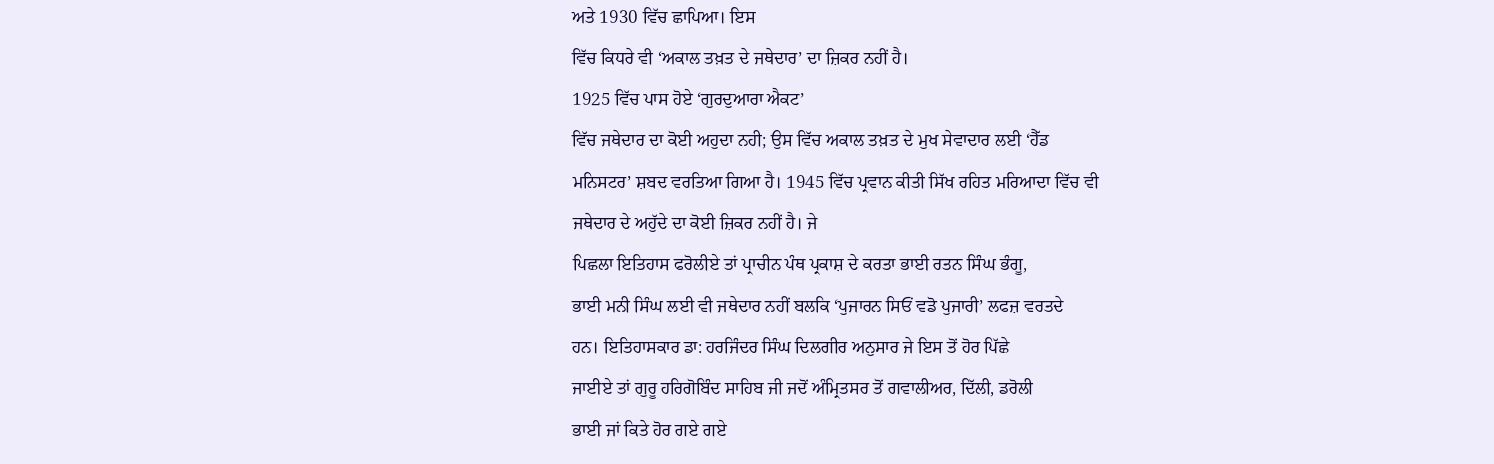ਅਤੇ 1930 ਵਿੱਚ ਛਾਪਿਆ। ਇਸ
ਵਿੱਚ ਕਿਧਰੇ ਵੀ ‘ਅਕਾਲ ਤਖ਼ਤ ਦੇ ਜਥੇਦਾਰ’ ਦਾ ਜ਼ਿਕਰ ਨਹੀਂ ਹੈ।
1925 ਵਿੱਚ ਪਾਸ ਹੋਏ ‘ਗੁਰਦੁਆਰਾ ਐਕਟ’
ਵਿੱਚ ਜਥੇਦਾਰ ਦਾ ਕੋਈ ਅਹੁਦਾ ਨਹੀ; ਉਸ ਵਿੱਚ ਅਕਾਲ ਤਖ਼ਤ ਦੇ ਮੁਖ ਸੇਵਾਦਾਰ ਲਈ ‘ਹੈੱਡ
ਮਨਿਸਟਰ’ ਸ਼ਬਦ ਵਰਤਿਆ ਗਿਆ ਹੈ। 1945 ਵਿੱਚ ਪ੍ਰਵਾਨ ਕੀਤੀ ਸਿੱਖ ਰਹਿਤ ਮਰਿਆਦਾ ਵਿੱਚ ਵੀ
ਜਥੇਦਾਰ ਦੇ ਅਹੁੱਦੇ ਦਾ ਕੋਈ ਜ਼ਿਕਰ ਨਹੀਂ ਹੈ। ਜੇ
ਪਿਛਲਾ ਇਤਿਹਾਸ ਫਰੋਲੀਏ ਤਾਂ ਪ੍ਰਾਚੀਨ ਪੰਥ ਪ੍ਰਕਾਸ਼ ਦੇ ਕਰਤਾ ਭਾਈ ਰਤਨ ਸਿੰਘ ਭੰਗੂ,
ਭਾਈ ਮਨੀ ਸਿੰਘ ਲਈ ਵੀ ਜਥੇਦਾਰ ਨਹੀਂ ਬਲਕਿ ‘ਪੁਜਾਰਨ ਸਿਓਂ ਵਡੋ ਪੁਜਾਰੀ’ ਲਫਜ਼ ਵਰਤਦੇ
ਹਨ। ਇਤਿਹਾਸਕਾਰ ਡਾ: ਹਰਜਿੰਦਰ ਸਿੰਘ ਦਿਲਗੀਰ ਅਨੁਸਾਰ ਜੇ ਇਸ ਤੋਂ ਹੋਰ ਪਿੱਛੇ
ਜਾਈਏ ਤਾਂ ਗੁਰੂ ਹਰਿਗੋਬਿੰਦ ਸਾਹਿਬ ਜੀ ਜਦੋਂ ਅੰਮ੍ਰਿਤਸਰ ਤੋਂ ਗਵਾਲੀਅਰ, ਦਿੱਲੀ, ਡਰੋਲੀ
ਭਾਈ ਜਾਂ ਕਿਤੇ ਹੋਰ ਗਏ ਗਏ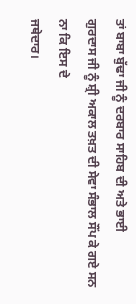ਤਾਂ ਬਾਬਾ ਬੁੱਢਾ ਜੀ ਨੂੰ ਦਰਬਾਰ ਸਾਹਿਬ ਦੀ ਅਤੇ ਭਾਈ
ਗੁਰਦਾਸ ਜੀ ਨੂੰ ਸ਼੍ਰੀ ਅਕਾਲ ਤਖ਼ਤ ਦੀ ਸੇਵਾ ਸੰਭਾਲ ਸੌਂਪ ਕੇ ਗਏ ਸਨ ਨਾ ਕਿ ਇਸ ਦੇ
ਜਥੇਦਾਰ।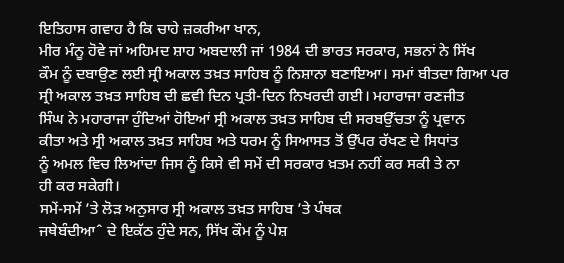ਇਤਿਹਾਸ ਗਵਾਹ ਹੈ ਕਿ ਚਾਹੇ ਜ਼ਕਰੀਆ ਖਾਨ,
ਮੀਰ ਮੰਨੂ ਹੋਵੇ ਜਾਂ ਅਹਿਮਦ ਸ਼ਾਹ ਅਬਦਾਲੀ ਜਾਂ 1984 ਦੀ ਭਾਰਤ ਸਰਕਾਰ, ਸਭਨਾਂ ਨੇ ਸਿੱਖ
ਕੌਮ ਨੂੰ ਦਬਾਉਣ ਲਈ ਸ੍ਰੀ ਅਕਾਲ ਤਖ਼ਤ ਸਾਹਿਬ ਨੂੰ ਨਿਸ਼ਾਨਾ ਬਣਾਇਆ। ਸਮਾਂ ਬੀਤਦਾ ਗਿਆ ਪਰ
ਸ੍ਰੀ ਅਕਾਲ ਤਖ਼ਤ ਸਾਹਿਬ ਦੀ ਛਵੀ ਦਿਨ ਪ੍ਰਤੀ-ਦਿਨ ਨਿਖਰਦੀ ਗਈ। ਮਹਾਰਾਜਾ ਰਣਜੀਤ
ਸਿੰਘ ਨੇ ਮਹਾਰਾਜਾ ਹੁੰਦਿਆਂ ਹੋਇਆਂ ਸ੍ਰੀ ਅਕਾਲ ਤਖ਼ਤ ਸਾਹਿਬ ਦੀ ਸਰਬਉੱਚਤਾ ਨੂੰ ਪ੍ਰਵਾਨ
ਕੀਤਾ ਅਤੇ ਸ੍ਰੀ ਅਕਾਲ ਤਖ਼ਤ ਸਾਹਿਬ ਅਤੇ ਧਰਮ ਨੂੰ ਸਿਆਸਤ ਤੋਂ ਉੱਪਰ ਰੱਖਣ ਦੇ ਸਿਧਾਂਤ
ਨੂੰ ਅਮਲ ਵਿਚ ਲਿਆਂਦਾ ਜਿਸ ਨੂੰ ਕਿਸੇ ਵੀ ਸਮੇਂ ਦੀ ਸਰਕਾਰ ਖ਼ਤਮ ਨਹੀਂ ਕਰ ਸਕੀ ਤੇ ਨਾ
ਹੀ ਕਰ ਸਕੇਗੀ।
ਸਮੇਂ-ਸਮੇਂ ’ਤੇ ਲੋੜ ਅਨੁਸਾਰ ਸ੍ਰੀ ਅਕਾਲ ਤਖ਼ਤ ਸਾਹਿਬ ’ਤੇ ਪੰਥਕ
ਜਥੇਬੰਦੀਆˆ ਦੇ ਇਕੱਠ ਹੁੰਦੇ ਸਨ, ਸਿੱਖ ਕੌਮ ਨੂੰ ਪੇਸ਼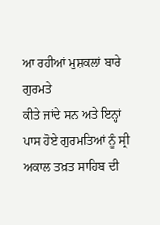ਆ ਰਹੀਆਂ ਮੁਸ਼ਕਲਾਂ ਬਾਰੇ ਗੁਰਮਤੇ
ਕੀਤੇ ਜਾਂਦੇ ਸਨ ਅਤੇ ਇਨ੍ਹਾਂ ਪਾਸ ਹੋਏ ਗੁਰਮਤਿਆਂ ਨੂੰ ਸ੍ਰੀ ਅਕਾਲ ਤਖ਼ਤ ਸਾਹਿਬ ਦੀ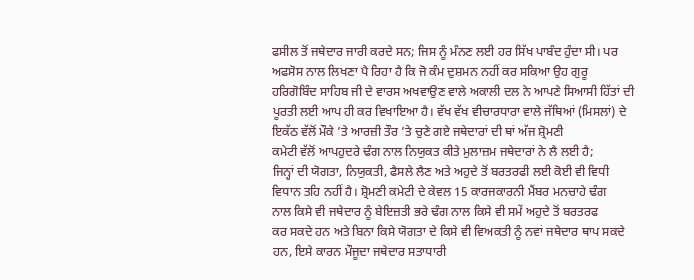ਫਸੀਲ ਤੋਂ ਜਥੇਦਾਰ ਜਾਰੀ ਕਰਦੇ ਸਨ; ਜਿਸ ਨੂੰ ਮੰਨਣ ਲਈ ਹਰ ਸਿੱਖ ਪਾਬੰਦ ਹੁੰਦਾ ਸੀ। ਪਰ
ਅਫਸੋਸ ਨਾਲ ਲਿਖਣਾ ਪੈ ਰਿਹਾ ਹੈ ਕਿ ਜੋ ਕੰਮ ਦੁਸ਼ਮਨ ਨਹੀਂ ਕਰ ਸਕਿਆ ਉਹ ਗੁਰੂ
ਹਰਿਗੋਬਿੰਦ ਸਾਹਿਬ ਜੀ ਦੇ ਵਾਰਸ ਅਖਵਾਉਣ ਵਾਲੇ ਅਕਾਲੀ ਦਲ ਨੇ ਆਪਣੇ ਸਿਆਸੀ ਹਿੱਤਾਂ ਦੀ
ਪੂਰਤੀ ਲਈ ਆਪ ਹੀ ਕਰ ਵਿਖਾਇਆ ਹੈ। ਵੱਖ ਵੱਖ ਵੀਚਾਰਧਾਰਾ ਵਾਲੇ ਜੱਥਿਆਂ (ਮਿਸਲਾਂ) ਦੇ
ਇਕੱਠ ਵੱਲੋਂ ਮੌਕੇ ’ਤੇ ਆਰਜ਼ੀ ਤੌਰ ’ਤੇ ਚੁਣੇ ਗਏ ਜਥੇਦਾਰਾਂ ਦੀ ਥਾਂ ਅੱਜ ਸ਼੍ਰੋਮਣੀ
ਕਮੇਟੀ ਵੱਲੋਂ ਆਪਹੁਦਰੇ ਢੰਗ ਨਾਲ ਨਿਯੁਕਤ ਕੀਤੇ ਮੁਲਾਜ਼ਮ ਜਥੇਦਾਰਾਂ ਨੇ ਲੈ ਲਈ ਹੈ;
ਜਿਨ੍ਹਾਂ ਦੀ ਯੋਗਤਾ, ਨਿਯੁਕਤੀ, ਫੈਸਲੇ ਲੈਣ ਅਤੇ ਅਹੁਦੇ ਤੋਂ ਬਰਤਰਫੀ ਲਈ ਕੋਈ ਵੀ ਵਿਧੀ
ਵਿਧਾਨ ਤਹਿ ਨਹੀਂ ਹੈ। ਸ਼੍ਰੋਮਣੀ ਕਮੇਟੀ ਦੇ ਕੇਵਲ 15 ਕਾਰਜਕਾਰਨੀ ਮੈਂਬਰ ਮਨਚਾਹੇ ਢੰਗ
ਨਾਲ ਕਿਸੇ ਵੀ ਜਥੇਦਾਰ ਨੂੰ ਬੇਇਜ਼ਤੀ ਭਰੇ ਢੰਗ ਨਾਲ ਕਿਸੇ ਵੀ ਸਮੇਂ ਅਹੁਦੇ ਤੋਂ ਬਰਤਰਫ
ਕਰ ਸਕਦੇ ਹਨ ਅਤੇ ਬਿਨਾ ਕਿਸੇ ਯੋਗਤਾ ਦੇ ਕਿਸੇ ਵੀ ਵਿਅਕਤੀ ਨੂੰ ਨਵਾਂ ਜਥੇਦਾਰ ਥਾਪ ਸਕਦੇ
ਹਨ, ਇਸੇ ਕਾਰਨ ਮੌਜੂਦਾ ਜਥੇਦਾਰ ਸਤਾਧਾਰੀ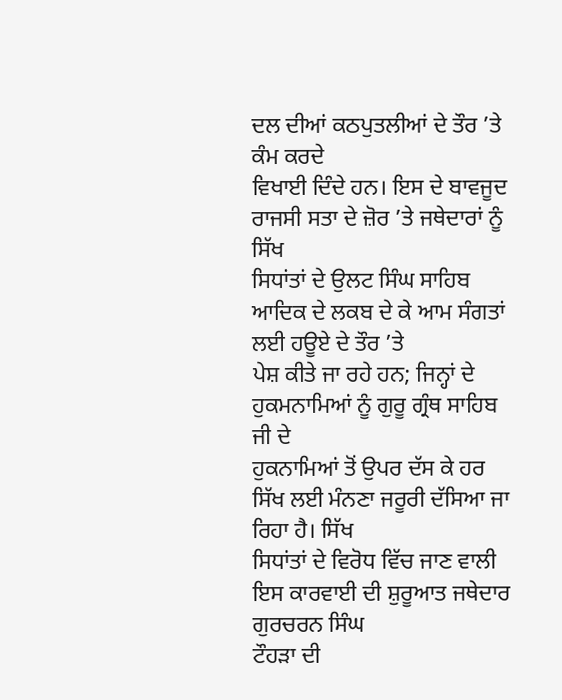ਦਲ ਦੀਆਂ ਕਠਪੁਤਲੀਆਂ ਦੇ ਤੌਰ ’ਤੇ ਕੰਮ ਕਰਦੇ
ਵਿਖਾਈ ਦਿੰਦੇ ਹਨ। ਇਸ ਦੇ ਬਾਵਜੂਦ ਰਾਜਸੀ ਸਤਾ ਦੇ ਜ਼ੋਰ ’ਤੇ ਜਥੇਦਾਰਾਂ ਨੂੰ ਸਿੱਖ
ਸਿਧਾਂਤਾਂ ਦੇ ਉਲਟ ਸਿੰਘ ਸਾਹਿਬ ਆਦਿਕ ਦੇ ਲਕਬ ਦੇ ਕੇ ਆਮ ਸੰਗਤਾਂ ਲਈ ਹਊਏ ਦੇ ਤੌਰ ’ਤੇ
ਪੇਸ਼ ਕੀਤੇ ਜਾ ਰਹੇ ਹਨ; ਜਿਨ੍ਹਾਂ ਦੇ ਹੁਕਮਨਾਮਿਆਂ ਨੂੰ ਗੁਰੂ ਗ੍ਰੰਥ ਸਾਹਿਬ ਜੀ ਦੇ
ਹੁਕਨਾਮਿਆਂ ਤੋਂ ਉਪਰ ਦੱਸ ਕੇ ਹਰ ਸਿੱਖ ਲਈ ਮੰਨਣਾ ਜਰੂਰੀ ਦੱਸਿਆ ਜਾ ਰਿਹਾ ਹੈ। ਸਿੱਖ
ਸਿਧਾਂਤਾਂ ਦੇ ਵਿਰੋਧ ਵਿੱਚ ਜਾਣ ਵਾਲੀ ਇਸ ਕਾਰਵਾਈ ਦੀ ਸ਼ੁਰੂਆਤ ਜਥੇਦਾਰ ਗੁਰਚਰਨ ਸਿੰਘ
ਟੌਹੜਾ ਦੀ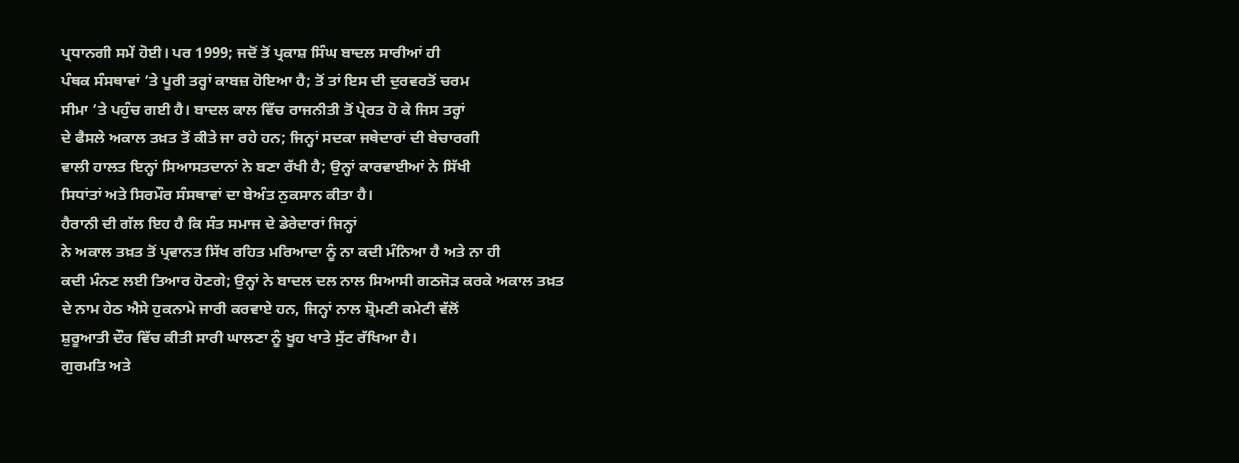ਪ੍ਰਧਾਨਗੀ ਸਮੇਂ ਹੋਈ। ਪਰ 1999; ਜਦੋਂ ਤੋਂ ਪ੍ਰਕਾਸ਼ ਸਿੰਘ ਬਾਦਲ ਸਾਰੀਆਂ ਹੀ
ਪੰਥਕ ਸੰਸਥਾਵਾਂ ’ਤੇ ਪੂਰੀ ਤਰ੍ਹਾਂ ਕਾਬਜ਼ ਹੋਇਆ ਹੈ; ਤੋਂ ਤਾਂ ਇਸ ਦੀ ਦੁਰਵਰਤੋਂ ਚਰਮ
ਸੀਮਾ ’ਤੇ ਪਹੁੰਚ ਗਈ ਹੈ। ਬਾਦਲ ਕਾਲ ਵਿੱਚ ਰਾਜਨੀਤੀ ਤੋਂ ਪ੍ਰੇਰਤ ਹੋ ਕੇ ਜਿਸ ਤਰ੍ਹਾਂ
ਦੇ ਫੈਸਲੇ ਅਕਾਲ ਤਖ਼ਤ ਤੋਂ ਕੀਤੇ ਜਾ ਰਹੇ ਹਨ; ਜਿਨ੍ਹਾਂ ਸਦਕਾ ਜਥੇਦਾਰਾਂ ਦੀ ਬੇਚਾਰਗੀ
ਵਾਲੀ ਹਾਲਤ ਇਨ੍ਹਾਂ ਸਿਆਸਤਦਾਨਾਂ ਨੇ ਬਣਾ ਰੱਖੀ ਹੈ; ਉਨ੍ਹਾਂ ਕਾਰਵਾਈਆਂ ਨੇ ਸਿੱਖੀ
ਸਿਧਾਂਤਾਂ ਅਤੇ ਸਿਰਮੌਰ ਸੰਸਥਾਵਾਂ ਦਾ ਬੇਅੰਤ ਨੁਕਸਾਨ ਕੀਤਾ ਹੈ।
ਹੈਰਾਨੀ ਦੀ ਗੱਲ ਇਹ ਹੈ ਕਿ ਸੰਤ ਸਮਾਜ ਦੇ ਡੇਰੇਦਾਰਾਂ ਜਿਨ੍ਹਾਂ
ਨੇ ਅਕਾਲ ਤਖ਼ਤ ਤੋਂ ਪ੍ਰਵਾਨਤ ਸਿੱਖ ਰਹਿਤ ਮਰਿਆਦਾ ਨੂੰ ਨਾ ਕਦੀ ਮੰਨਿਆ ਹੈ ਅਤੇ ਨਾ ਹੀ
ਕਦੀ ਮੰਨਣ ਲਈ ਤਿਆਰ ਹੋਣਗੇ; ਉਨ੍ਹਾਂ ਨੇ ਬਾਦਲ ਦਲ ਨਾਲ ਸਿਆਸੀ ਗਠਜੋੜ ਕਰਕੇ ਅਕਾਲ ਤਖ਼ਤ
ਦੇ ਨਾਮ ਹੇਠ ਐਸੇ ਹੁਕਨਾਮੇ ਜਾਰੀ ਕਰਵਾਏ ਹਨ, ਜਿਨ੍ਹਾਂ ਨਾਲ ਸ਼੍ਰੋਮਣੀ ਕਮੇਟੀ ਵੱਲੋਂ
ਸ਼ੁਰੂਆਤੀ ਦੌਰ ਵਿੱਚ ਕੀਤੀ ਸਾਰੀ ਘਾਲਣਾ ਨੂੰ ਖੂਹ ਖਾਤੇ ਸੁੱਟ ਰੱਖਿਆ ਹੈ।
ਗੁਰਮਤਿ ਅਤੇ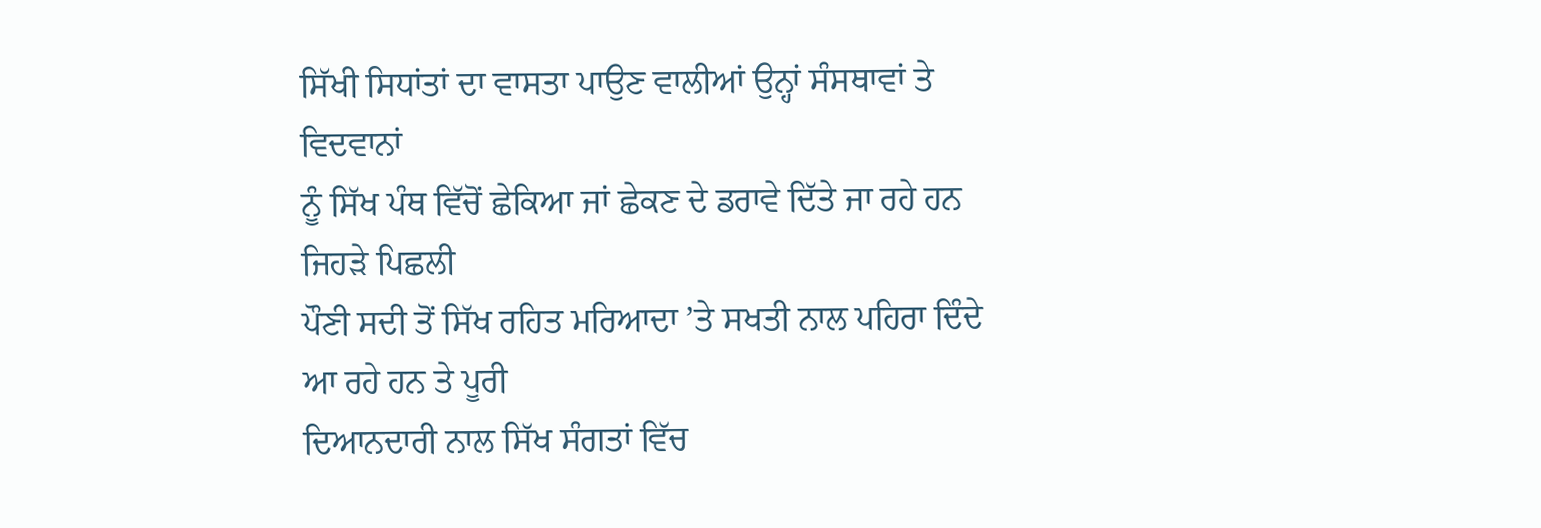ਸਿੱਖੀ ਸਿਧਾਂਤਾਂ ਦਾ ਵਾਸਤਾ ਪਾਉਣ ਵਾਲੀਆਂ ਉਨ੍ਹਾਂ ਸੰਸਥਾਵਾਂ ਤੇ ਵਿਦਵਾਨਾਂ
ਨੂੰ ਸਿੱਖ ਪੰਥ ਵਿੱਚੋਂ ਛੇਕਿਆ ਜਾਂ ਛੇਕਣ ਦੇ ਡਰਾਵੇ ਦਿੱਤੇ ਜਾ ਰਹੇ ਹਨ ਜਿਹੜੇ ਪਿਛਲੀ
ਪੌਣੀ ਸਦੀ ਤੋਂ ਸਿੱਖ ਰਹਿਤ ਮਰਿਆਦਾ ’ਤੇ ਸਖਤੀ ਨਾਲ ਪਹਿਰਾ ਦਿੰਦੇ ਆ ਰਹੇ ਹਨ ਤੇ ਪੂਰੀ
ਦਿਆਨਦਾਰੀ ਨਾਲ ਸਿੱਖ ਸੰਗਤਾਂ ਵਿੱਚ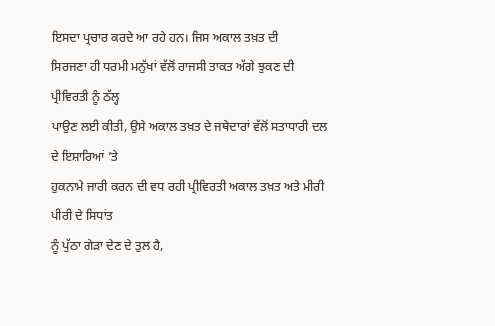ਇਸਦਾ ਪ੍ਰਚਾਰ ਕਰਦੇ ਆ ਰਹੇ ਹਨ। ਜਿਸ ਅਕਾਲ ਤਖ਼ਤ ਦੀ
ਸਿਰਜਣਾ ਹੀ ਧਰਮੀ ਮਨੁੱਖਾਂ ਵੱਲੋਂ ਰਾਜਸੀ ਤਾਕਤ ਅੱਗੇ ਝੁਕਣ ਦੀ ਪ੍ਰੀਵਿਰਤੀ ਨੂੰ ਠੱਲ੍ਹ
ਪਾਉਣ ਲਈ ਕੀਤੀ, ਉਸੇ ਅਕਾਲ ਤਖ਼ਤ ਦੇ ਜਥੇਦਾਰਾਂ ਵੱਲੋਂ ਸਤਾਧਾਰੀ ਦਲ ਦੇ ਇਸ਼ਾਰਿਆਂ ’ਤੇ
ਹੁਕਨਾਮੇ ਜਾਰੀ ਕਰਨ ਦੀ ਵਧ ਰਹੀ ਪ੍ਰੀਵਿਰਤੀ ਅਕਾਲ ਤਖ਼ਤ ਅਤੇ ਮੀਰੀ ਪੀਰੀ ਦੇ ਸਿਧਾਂਤ
ਨੂੰ ਪੁੱਠਾ ਗੇੜਾ ਦੇਣ ਦੇ ਤੁਲ ਹੈ,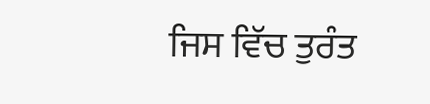ਜਿਸ ਵਿੱਚ ਤੁਰੰਤ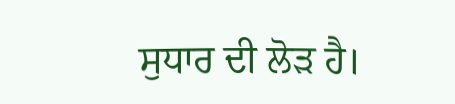ਸੁਧਾਰ ਦੀ ਲੋੜ ਹੈ।